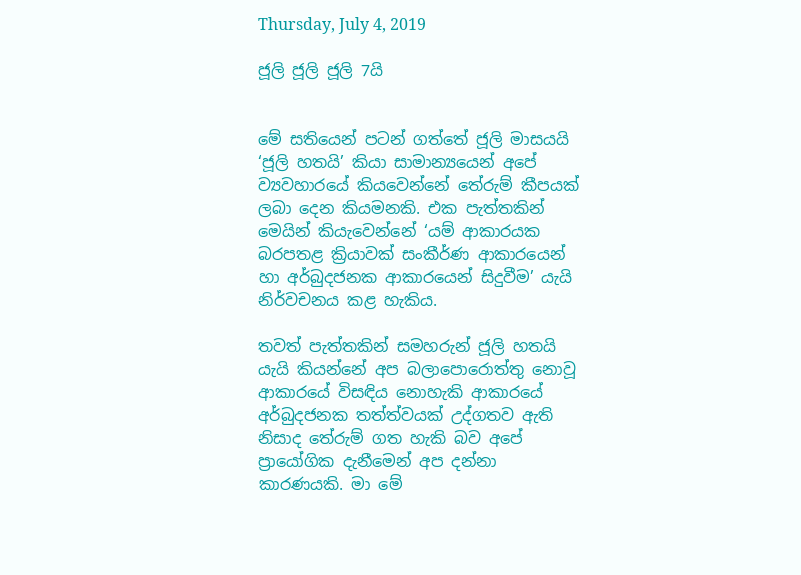Thursday, July 4, 2019

ජූලි ජූලි ජූලි 7යි


මේ සතියෙන් පටන් ගත්තේ ජූලි මාසයයි ‘ජූලි හතයි’ කියා සාමාන්‍යයෙන් අපේ ව්‍යවහාරයේ කියවෙන්නේ තේරුම් කීපයක් ලබා දෙන කියමනකි. එක පැත්තකින් මෙයින් කියැවෙන්නේ ‘යම් ආකාරයක බරපතළ ක්‍රියාවක් සංකීර්ණ ආකාරයෙන් හා අර්බුදජනක ආකාරයෙන් සිදුවීම’ යැයි නිර්වචනය කළ හැකිය.

තවත් පැත්තකින් සමහරුන් ජූලි හතයි යැයි කියන්නේ අප බලාපොරොත්තු නොවූ ආකාරයේ විසඳිය නොහැකි ආකාරයේ අර්බුදජනක තත්ත්වයක් උද්ගතව ඇති නිසාද තේරුම් ගත හැකි බව අපේ ප්‍රායෝගික දැනීමෙන් අප දන්නා කාරණයකි. මා මේ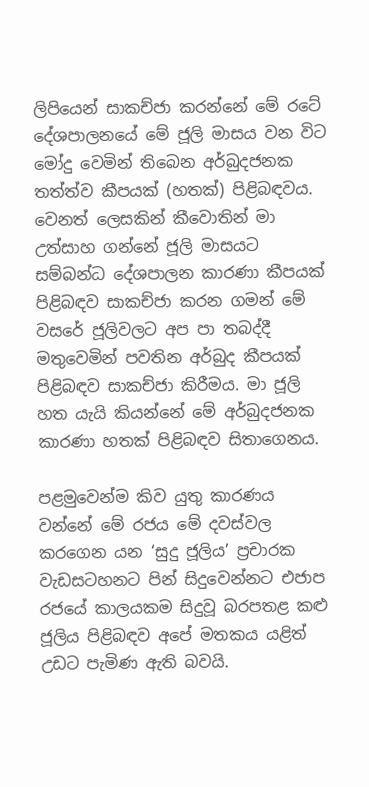ලිපියෙන් සාකච්ජා කරන්නේ මේ රටේ දේශපාලනයේ මේ ජූලි මාසය වන විට මෝදු වෙමින් තිබෙන අර්බුදජනක තත්ත්ව කීපයක් (හතක්) පිළිබඳවය. වෙනත් ලෙසකින් කීවොතින් මා උත්සාහ ගන්නේ ජූලි මාසයට සම්බන්ධ දේශපාලන කාරණා කීපයක් පිළිබඳව සාකච්ජා කරන ගමන් මේ වසරේ ජූලිවලට අප පා තබද්දී මතුවෙමින් පවතින අර්බුද කීපයක් පිළිබඳව සාකච්ජා කිරීමය. මා ජූලි හත යැයි කියන්නේ මේ අර්බුදජනක කාරණා හතක් පිළිබඳව සිතාගෙනය.

පළමුවෙන්ම කිව යුතු කාරණය වන්නේ මේ රජය මේ දවස්වල කරගෙන යන ‘සුදු ජූලිය’ ප්‍රචාරක වැඩසටහනට පින් සිදුවෙන්නට එජාප රජයේ කාලයකම සිදුවූ බරපතළ කළු ජූලිය පිළිබඳව අපේ මතකය යළිත් උඩට පැමිණ ඇති බවයි.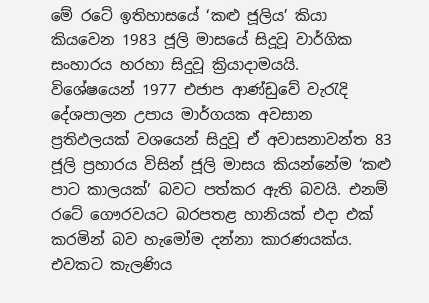මේ රටේ ඉතිහාසයේ ‘කළු ජූලිය’ කියා කියවෙන 1983 ජූලි මාසයේ සිදූවූ වාර්ගික සංහාරය හරහා සිදුවූ ක්‍රියාදාමයයි.
විශේෂයෙන් 1977 එජාප ආණ්ඩුවේ වැරැදි දේශපාලන උපාය මාර්ගයක අවසාන ප්‍රතිඵලයක් වශයෙන් සිදුවූ ඒ අවාසනාවන්ත 83 ජූලි ප්‍රහාරය විසින් ජූලි මාසය කියන්නේම ‘කළු පාට කාලයක්’ බවට පත්කර ඇති බවයි. එනම් රටේ ගෞරවයට බරපතළ හානියක් එදා එක් කරමින් බව හැමෝම දන්නා කාරණයක්ය. එවකට කැලණිය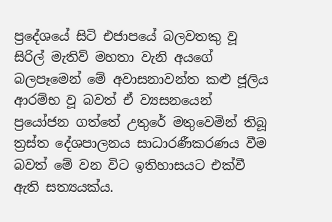ප්‍රදේශයේ සිටි එජාපයේ බලවතකු වූ සිරිල් මැතිව් මහතා වැනි අයගේ බලපෑමෙන් මේ අවාසනාවන්ත කළු ජූලිය ආරම්භ වූ බවත් ඒ ව්‍යසනයෙන් ප්‍රයෝජන ගත්තේ උතුරේ මතුවෙමින් තිබූ ත්‍රස්ත දේශපාලනය සාධාරණීකරණය වීම බවත් මේ වන විට ඉතිහාසයට එක්වී ඇති සත්‍යයක්ය.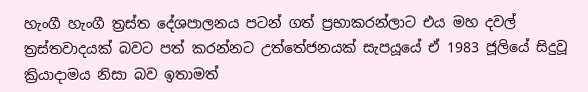හැංගී හැංගී ත්‍රස්ත දේශපාලනය පටන් ගත් ප්‍රභාකරන්ලාට එය මහ දවල් ත්‍රස්තවාදයක් බවට පත් කරන්නට උත්තේජනයක් සැපයූයේ ඒ 1983 ජූලියේ සිදුවූ ක්‍රියාදාමය නිසා බව ඉතාමත්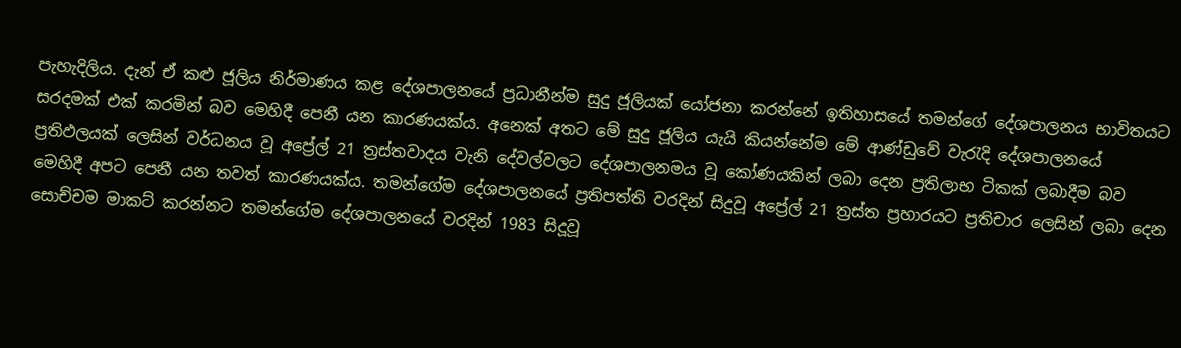පැහැදිලිය. දැන් ඒ කළු ජූලිය නිර්මාණය කළ දේශපාලනයේ ප්‍රධානීන්ම සුදු ජූලියක් යෝජනා කරන්නේ ඉතිහාසයේ තමන්ගේ දේශපාලනය භාවිතයට සරදමක් එක් කරමින් බව මෙහිදී පෙනී යන කාරණයක්ය. අනෙක් අතට මේ සුදු ජූලිය යැයි කියන්නේම මේ ආණ්ඩුවේ වැරැදි දේශපාලනයේ ප්‍රතිඵලයක් ලෙසින් වර්ධනය වූ අප්‍රේල් 21 ත්‍රස්තවාදය වැනි දේවල්වලට දේශපාලනමය වූ කෝණයකින් ලබා දෙන ප්‍රතිලාභ ටිකක් ලබාදීම බව මෙහිදී අපට පෙනී යන තවත් කාරණයක්ය. තමන්ගේම දේශපාලනයේ ප්‍රතිපත්ති වරදින් සිදුවූ අප්‍රේල් 21 ත්‍රස්ත ප්‍රහාරයට ප්‍රතිචාර ලෙසින් ලබා දෙන සොච්චම මාකට් කරන්නට තමන්ගේම දේශපාලනයේ වරදින් 1983 සිදූවූ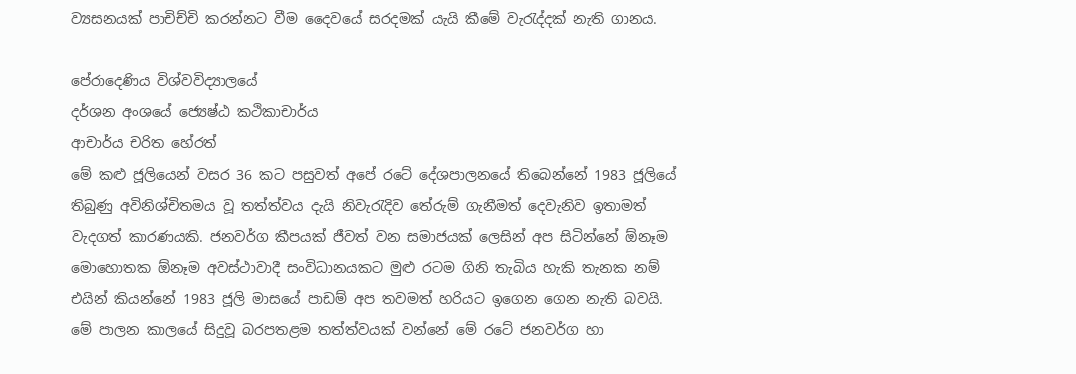ව්‍යසනයක් පාචිච්චි කරන්නට වීම දෛවයේ සරදමක් යැයි කීමේ වැරැද්දක් නැති ගානය.

පේරාදෙණිය විශ්වවිද්‍යාලයේ
දර්ශන අංශයේ ජ්‍යෙෂ්ඨ කථිකාචාර්ය
ආචාර්ය චරිත හේරත්
මේ කළු ජූලියෙන් වසර 36 කට පසුවත් අපේ රටේ දේශපාලනයේ තිබෙන්නේ 1983 ජූලියේ තිබුණු අවිනිශ්චිතමය වූ තත්ත්වය දැයි නිවැරැදිව තේරුම් ගැනීමත් දෙවැනිව ඉතාමත් වැදගත් කාරණයකි. ජනවර්ග කීපයක් ජීවත් වන සමාජයක් ලෙසින් අප සිටින්නේ ඕනෑම මොහොතක ඕනෑම අවස්ථාවාදී සංවිධානයකට මුළු රටම ගිනි තැබිය හැකි තැනක නම් එයින් කියන්නේ 1983 ජූලි මාසයේ පාඩම් අප තවමත් හරියට ඉගෙන ගෙන නැති බවයි. මේ පාලන කාලයේ සිදුවූ බරපතළම තත්ත්වයක් වන්නේ මේ රටේ ජනවර්ග හා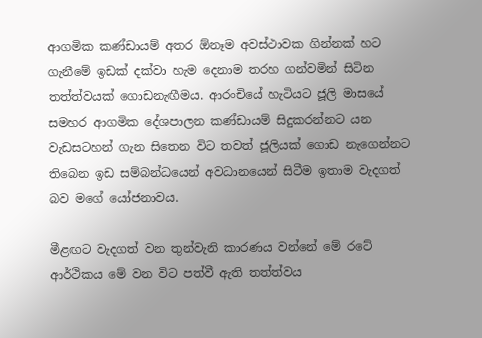ආගමික කණ්ඩායම් අතර ඕනෑම අවස්ථාවක ගින්නක් හට ගැනීමේ ඉඩක් දක්වා හැම දෙනාම තරහ ගන්වමින් සිටින තත්ත්වයක් ගොඩනැඟීමය. ආරංචියේ හැටියට ජූලි මාසයේ සමහර ආගමික දේශපාලන කණ්ඩායම් සිදුකරන්නට යන වැඩසටහන් ගැන සිතෙන විට තවත් ජූලියක් ගොඩ නැගෙන්නට තිබෙන ඉඩ සම්බන්ධයෙන් අවධානයෙන් සිටීම ඉතාම වැදගත් බව මගේ යෝජනාවය.

මීළඟට වැදගත් වන තුන්වැනි කාරණය වන්නේ මේ රටේ ආර්ථිකය මේ වන විට පත්වී ඇති තත්ත්වය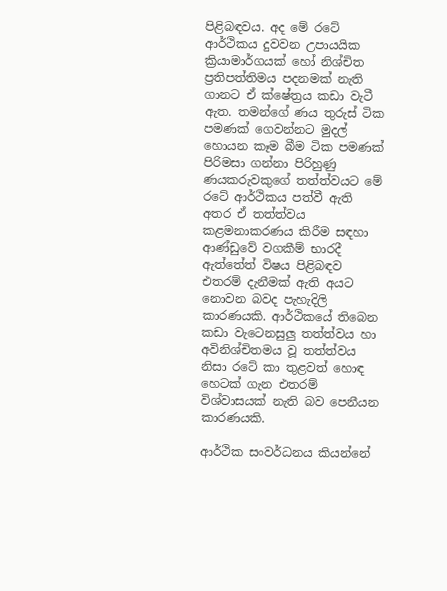පිළිබඳවය. අද මේ රටේ ආර්ථිකය දුවවන උපායයික ක්‍රියාමාර්ගයක් හෝ නිශ්චිත ප්‍රතිපත්තිමය පදනමක් නැති ගානට ඒ ක්ෂේත්‍රය කඩා වැටී ඇත. තමන්ගේ ණය තුරුස් ටික පමණක් ගෙවන්නට මුදල් හොයන කෑම බීම ටික පමණක් පිරිමසා ගන්නා පිරිහුණු ණයකරුවකුගේ තත්ත්වයට මේ රටේ ආර්ථිකය පත්වී ඇති අතර ඒ තත්ත්වය කළමනාකරණය කිරීම සඳහා ආණ්ඩුවේ වගකීම් භාරදී ඇත්තේත් විෂය පිළිබඳව එතරම් දැනීමක් ඇති අයට නොවන බවද පැහැදිලි කාරණයකි. ආර්ථිකයේ තිබෙන කඩා වැටෙනසුලු තත්ත්වය හා අවිනිශ්චිතමය වූ තත්ත්වය නිසා රටේ කා තුළවත් හොඳ හෙටක් ගැන එතරම් විශ්වාසයක් නැති බව පෙනීයන කාරණයකි.

ආර්ථික සංවර්ධනය කියන්නේ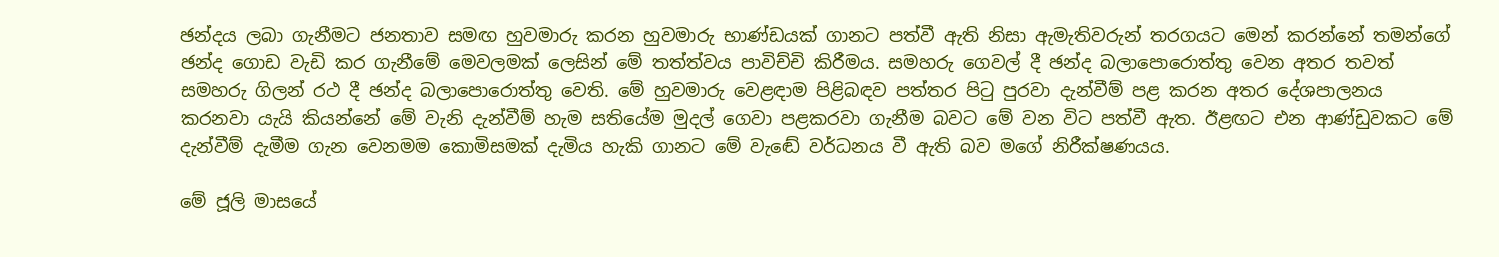ඡන්දය ලබා ගැනීමට ජනතාව සමඟ හුවමාරු කරන හුවමාරු භාණ්ඩයක් ගානට පත්වී ඇති නිසා ඇමැතිවරුන් තරගයට මෙන් කරන්නේ තමන්ගේ ඡන්ද ගොඩ වැඩි කර ගැනීමේ මෙවලමක් ලෙසින් මේ තත්ත්වය පාවිච්චි කිරීමය. සමහරු ගෙවල් දී ඡන්ද බලාපොරොත්තු වෙන අතර තවත් සමහරු ගිලන් රථ දී ඡන්ද බලාපොරොත්තු වෙති. මේ හුවමාරු වෙළඳාම පිළිබඳව පත්තර පිටු පුරවා දැන්වීම් පළ කරන අතර දේශපාලනය කරනවා යැයි කියන්නේ මේ වැනි දැන්වීම් හැම සතියේම මුදල් ගෙවා පළකරවා ගැනීම බවට මේ වන විට පත්වී ඇත. ඊළඟට එන ආණ්ඩුවකට මේ දැන්වීම් දැමීම ගැන වෙනමම කොමිසමක් දැමිය හැකි ගානට මේ වැඬේ වර්ධනය වී ඇති බව මගේ නිරීක්ෂණයය.

මේ ජූලි මාසයේ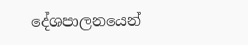දේශපාලනයෙන්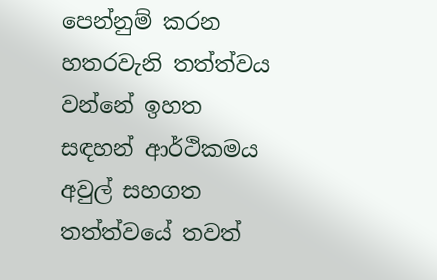පෙන්නුම් කරන හතරවැනි තත්ත්වය වන්නේ ඉහත සඳහන් ආර්ථිකමය අවුල් සහගත තත්ත්වයේ තවත්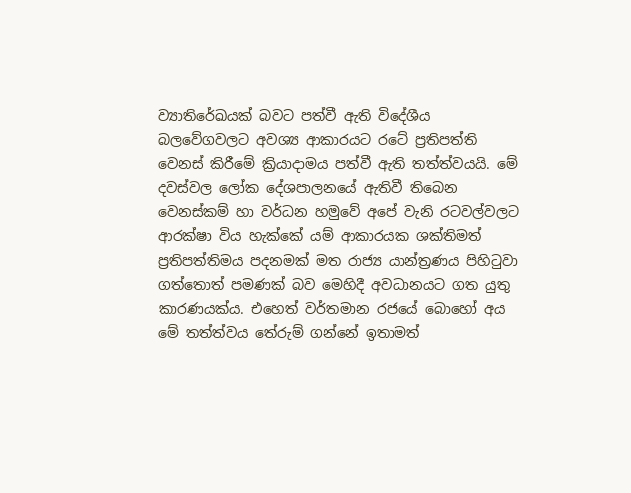ව්‍යාතිරේඛයක් බවට පත්වී ඇති විදේශීය බලවේගවලට අවශ්‍ය ආකාරයට රටේ ප්‍රතිපත්ති වෙනස් කිරීමේ ක්‍රියාදාමය පත්වී ඇති තත්ත්වයයි. මේ දවස්වල ලෝක දේශපාලනයේ ඇතිවී තිබෙන වෙනස්කම් හා වර්ධන හමුවේ අපේ වැනි රටවල්වලට ආරක්ෂා විය හැක්කේ යම් ආකාරයක ශක්තිමත් ප්‍රතිපත්තිමය පදනමක් මත රාජ්‍ය යාන්ත්‍රණය පිහිටුවා ගත්තොත් පමණක් බව මෙහිදී අවධානයට ගත යුතු කාරණයක්ය. එහෙත් වර්තමාන රජයේ බොහෝ අය මේ තත්ත්වය තේරුම් ගන්නේ ඉතාමත්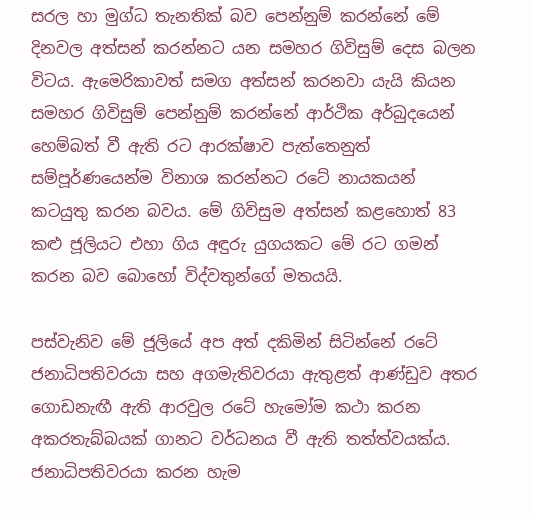සරල හා මුග්ධ තැනතික් බව පෙන්නුම් කරන්නේ මේ දිනවල අත්සන් කරන්නට යන සමහර ගිවිසුම් දෙස බලන විටය. ඇමෙරිකාවත් සමග අත්සන් කරනවා යැයි කියන සමහර ගිවිසුම් පෙන්නුම් කරන්නේ ආර්ථික අර්බුදයෙන් හෙම්බත් වී ඇති රට ආරක්ෂාව පැත්තෙනුත් සම්පූර්ණයෙන්ම විනාශ කරන්නට රටේ නායකයන් කටයුතු කරන බවය. මේ ගිවිසුම අත්සන් කළහොත් 83 කළු ජූලියට එහා ගිය අඳුරු යුගයකට මේ රට ගමන් කරන බව බොහෝ විද්වතුන්ගේ මතයයි.

පස්වැනිව මේ ජූලියේ අප අත් දකිමින් සිටින්නේ රටේ ජනාධිපතිවරයා සහ අගමැතිවරයා ඇතුළත් ආණ්ඩුව අතර ගොඩනැඟී ඇති ආරවුල රටේ හැමෝම කථා කරන අකරතැබ්බයක් ගානට වර්ධනය වී ඇති තත්ත්වයක්ය. ජනාධිපතිවරයා කරන හැම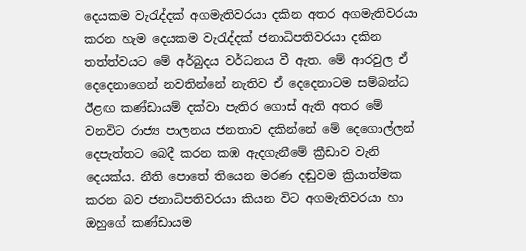දෙයකම වැරැද්දක් අගමැතිවරයා දකින අතර අගමැතිවරයා කරන හැම දෙයකම වැරැද්දක් ජනාධිපතිවරයා දකින තත්ත්වයට මේ අර්බුදය වර්ධනය වී ඇත. මේ ආරවුල ඒ දෙදෙනාගෙන් නවතින්නේ නැතිව ඒ දෙදෙනාටම සම්බන්ධ ඊළඟ කණ්ඩායම් දක්වා පැතිර ගොස් ඇති අතර මේ වනවිට රාජ්‍ය පාලනය ජනතාව දකින්නේ මේ දෙගොල්ලන් දෙපැත්තට බෙදී කරන කඹ ඇදගැනීමේ ක්‍රීඩාව වැනි දෙයක්ය. නීති පොතේ තියෙන මරණ දඬුවම ක්‍රියාත්මක කරන බව ජනාධිපතිවරයා කියන විට අගමැතිවරයා හා ඔහුගේ කණ්ඩායම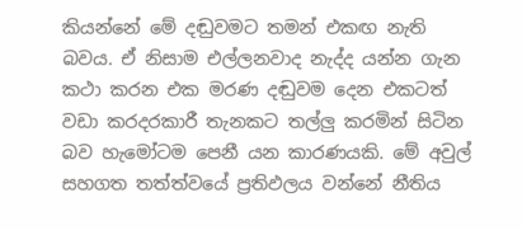කියන්නේ මේ දඬුවමට තමන් එකඟ නැති බවය. ඒ නිසාම එල්ලනවාද නැද්ද යන්න ගැන කථා කරන එක මරණ දඬුවම දෙන එකටත් වඩා කරදරකාරී තැනකට තල්ලු කරමින් සිටින බව හැමෝටම පෙනී යන කාරණයකි. මේ අවුල් සහගත තත්ත්වයේ ප්‍රතිඵලය වන්නේ නීතිය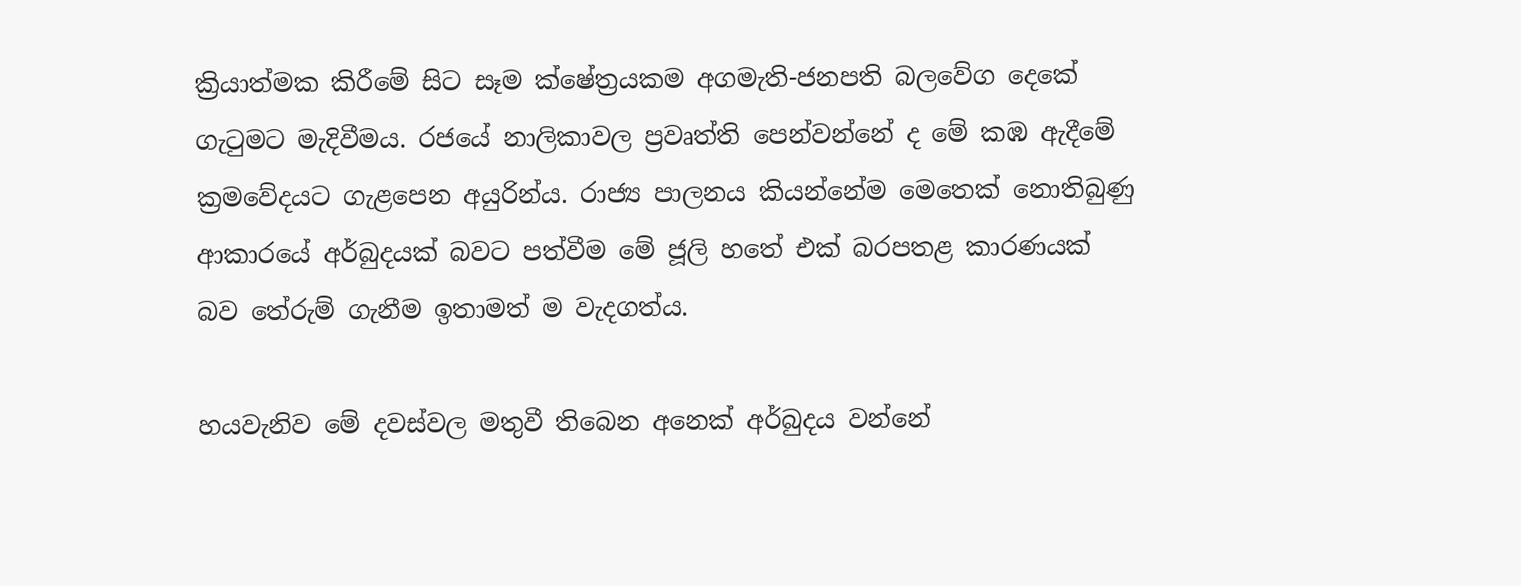ක්‍රියාත්මක කිරීමේ සිට සෑම ක්ෂේත්‍රයකම අගමැති-ජනපති බලවේග දෙකේ ගැටුමට මැදිවීමය. රජයේ නාලිකාවල ප්‍රවෘත්ති පෙන්වන්නේ ද මේ කඹ ඇදීමේ ක්‍රමවේදයට ගැළපෙන අයුරින්ය. රාජ්‍ය පාලනය කියන්නේම මෙතෙක් නොතිබුණු ආකාරයේ අර්බුදයක් බවට පත්වීම මේ ජූලි හතේ එක් බරපතළ කාරණයක් බව තේරුම් ගැනීම ඉතාමත් ම වැදගත්ය.

හයවැනිව මේ දවස්වල මතුවී තිබෙන අනෙක් අර්බුදය වන්නේ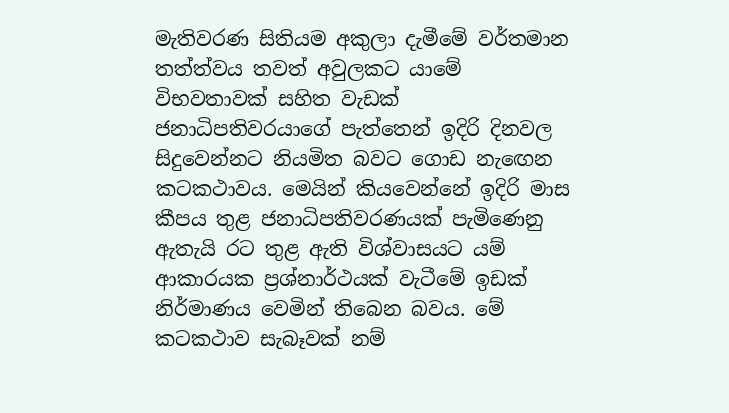මැතිවරණ සිතියම අකුලා දැමීමේ වර්තමාන තත්ත්වය තවත් අවුලකට යාමේ විභවතාවක් සහිත වැඩක් ජනාධිපතිවරයාගේ පැත්තෙන් ඉදිරි දිනවල සිදුවෙන්නට නියමිත බවට ගොඩ නැඟෙන කටකථාවය. මෙයින් කියවෙන්නේ ඉදිරි මාස කීපය තුළ ජනාධිපතිවරණයක් පැමිණෙනු ඇතැයි රට තුළ ඇති විශ්වාසයට යම් ආකාරයක ප්‍රශ්නාර්ථයක් වැටීමේ ඉඩක් නිර්මාණය වෙමින් තිබෙන බවය. මේ කටකථාව සැබෑවක් නම්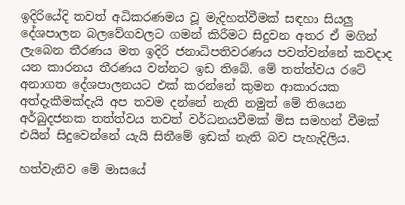ඉදිරියේදි තවත් අධිකරණමය වූ මැදිහත්වීමක් සඳහා සියලු දේශපාලන බලවේගවලට ගමන් කිරීමට සිදුවන අතර ඒ මගින් ලැබෙන තීරණය මත ඉදිරි ජනාධිපතිවරණය පවත්වන්නේ කවදාද යන කාරනය තීරණය වන්නට ඉඩ තිබේ. මේ තත්ත්වය රටේ අනාගත දේශපාලනයට එක් කරන්නේ කුමන ආකාරයක අත්දැකීමක්දැයි අප තවම දන්නේ නැති නමුත් මේ තියෙන අර්බුදජනක තත්ත්වය තවත් වර්ධනයවීමක් මිස සමහන් වීමක් එයින් සිදුවෙන්නේ යැයි සිතීමේ ඉඩක් නැති බව පැහැදිලිය.

හත්වැනිව මේ මාසයේ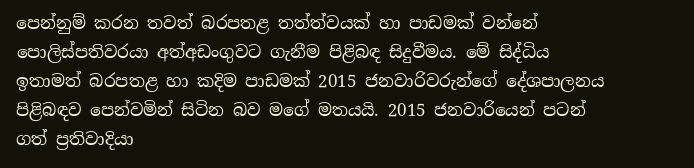පෙන්නුම් කරන තවත් බරපතළ තත්ත්වයක් හා පාඩමක් වන්නේ පොලිස්පතිවරයා අත්අඩංගුවට ගැනීම පිළිබඳ සිදුවීමය. මේ සිද්ධිය ඉතාමත් බරපතළ හා කදිම පාඩමක් 2015 ජනවාරිවරුන්ගේ දේශපාලනය පිළිබඳව පෙන්වමින් සිටින බව මගේ මතයයි. 2015 ජනවාරියෙන් පටන් ගත් ප්‍රතිවාදියා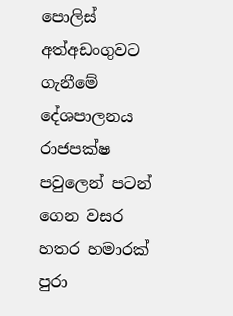පොලිස් අත්අඩංගුවට ගැනීමේ දේශපාලනය රාජපක්ෂ පවුලෙන් පටන් ගෙන වසර හතර හමාරක් පුරා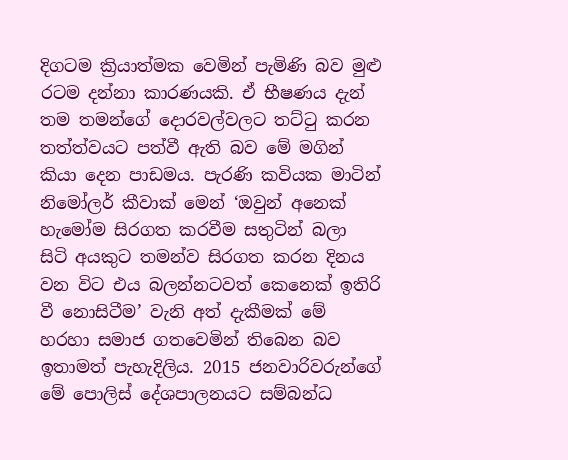දිගටම ක්‍රියාත්මක වෙමින් පැමිණි බව මුළු රටම දන්නා කාරණයකි. ඒ භීෂණය දැන් තම තමන්ගේ දොරවල්වලට තට්ටු කරන තත්ත්වයට පත්වී ඇති බව මේ මගින් කියා දෙන පාඩමය. පැරණි කවියක මාටින් නිමෝලර් කීවාක් මෙන් ‘ඔවුන් අනෙක් හැමෝම සිරගත කරවීම සතුටින් බලා සිටි අයකුට තමන්ව සිරගත කරන දිනය වන විට එය බලන්නටවත් කෙනෙක් ඉතිරි වී නොසිටීම’ වැනි අත් දැකීමක් මේ හරහා සමාජ ගතවෙමින් තිබෙන බව ඉතාමත් පැහැදිලිය. 2015 ජනවාරිවරුන්ගේ මේ පොලිස් දේශපාලනයට සම්බන්ධ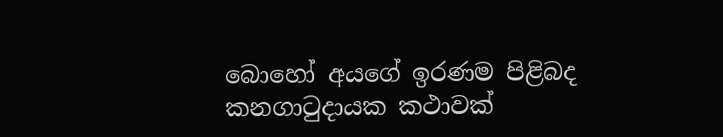බොහෝ අයගේ ඉරණම පිළිබද කනගාටුදායක කථාවක්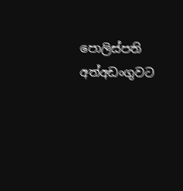පොලිස්පති අත්අඩංගුවට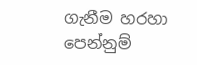ගැනීම හරහා පෙන්නුම්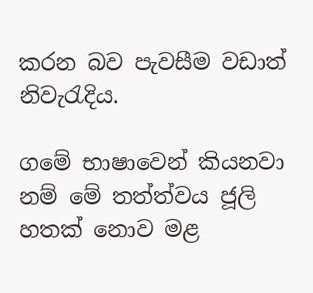කරන බව පැවසීම වඩාත් නිවැරැදිය.

ගමේ භාෂාවෙන් කියනවා නම් මේ තත්ත්වය ජූලි හතක් නොව මළ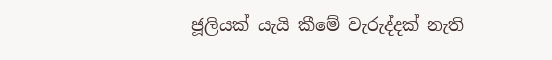ජූලියක් යැයි කීමේ වැරුද්දක් නැති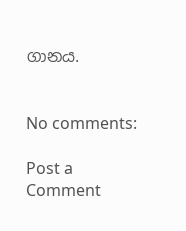ගානය.


No comments:

Post a Comment